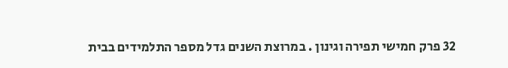32 פרק חמישי תפירה וגינון . במרוצת השנים גדל מספר התלמידים בבית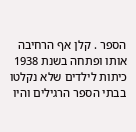הספר . קלן אף הרחיבה אותו ופתחה בשנת 1938 כיתות לילדים שלא נקלטו בבתי הספר הרגילים והיו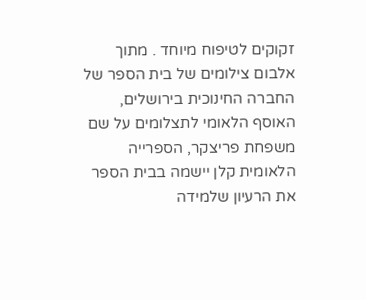זקוקים לטיפוח מיוחד . מתוך אלבום צילומים של בית הספר של החברה החינוכית בירושלים, האוסף הלאומי לתצלומים על שם משפחת פריצקר, הספרייה הלאומית קלן יישמה בבית הספר את הרעיון שלמידה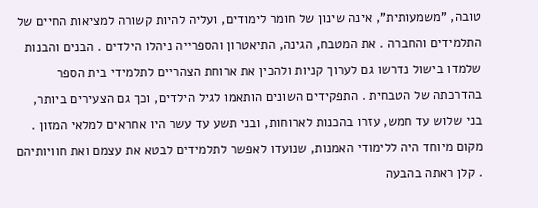טובה, "משמעותית", אינה שינון של חומר לימודים, ועליה להיות קשורה למציאות החיים של התלמידים והחברה . את המטבח, הגינה, התיאטרון והספרייה ניהלו הילדים . הבנים והבנות שלמדו בישול נדרשו גם לערוך קניות ולהכין את ארוחת הצהריים לתלמידי בית הספר בהדרכתה של הטבחית . התפקידים השונים הותאמו לגיל הילדים, וכך גם הצעירים ביותר, בני שלוש עד חמש, עזרו בהכנות לארוחות, ובני תשע עד עשר היו אחראים למלאי המזון . מקום מיוחד היה ללימודי האמנות, שנועדו לאפשר לתלמידים לבטא את עצמם ואת חוויותיהם . קלן ראתה בהבעה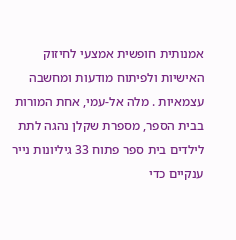אמנותית חופשית אמצעי לחיזוק האישיות ולפיתוח מודעות ומחשבה עצמאיות . מלה אל-עמי, אחת המורות בבית הספר, מספרת שקלן נהגה לתת לילדים בית ספר פתוח 33 גיליונות נייר ענקיים כדי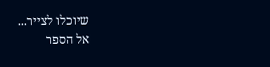שיוכלו לצייר...
אל הספר